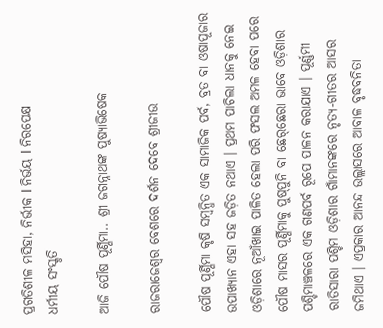ପ୍ରଗତିଶୀଳ ମସିହା, ନିର୍ଭୀକ I ନିର୍ଭୟ I ନିରପେକ୍ଷ
ଧର୍ମୀୟ ସଂସ୍କୃତି

ଆଜି ପୌଷ ପୂର୍ଣ୍ଣିମା.. ଶ୍ରୀ ଜଗନ୍ନାଥଙ୍କ ପୁଷ୍ୟାଭିଷେକ

ରାଜରାଜେଶ୍ୱର ବେଶରେ ଦର୍ଶନ ଦେବେ ଶ୍ରୀଜୀଉ

ପୌଷ ପୂର୍ଣ୍ଣିମା କୃଷି ସମ୍ବନ୍ଧିତ ଏକ ସାମାଜିକ ପର୍ବ, ବ୍ରତ ବା ଓଷାପୂଜାର ଉପାଖ୍ୟାନ ଏହା ସହ ଜଡ଼ିତ ନଥାଏ । ପ୍ରଥମ ପାଚିଲା ଧାନକୁ ନେଇ ଓଡ଼ିଶାରେ ନୂଆଁଖାଇ ପାଳିତ ହେଲା ପରି ଫସଲ ଅମଳ ହେବା ପରେ ପୌଷ ମାସର ପୂର୍ଣ୍ଣିମାକୁ ପୁଷ୍‌ପୁନି ବା ଛେର୍‌ଛେରା ଭାବେ ଓଡ଼ିଶାର ପଶ୍ଚିମାଞ୍ଚଳରେ ଏକ ଗଣପର୍ବ ରୂପେ ପାଳନ କରାଯାଏ । ପୂର୍ଣ୍ଣମୀ ରାତିସାରା ପଶ୍ଚିମ ଓଡ଼ିଶାର ଗାଁମାନଙ୍କରେ ନୃତ୍ୟ-ଗୀତର ଆସର ଜମିଥାଏ । ଏପ୍ରକାର ଆନନ୍ଦ ଉଲ୍ଲାସରେ ଆବାଳ ବୃଦ୍ଧବନିତା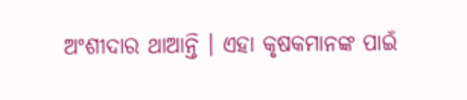ଅଂଶୀଦାର ଥାଆନ୍ତି । ଏହା କୃଷକମାନଙ୍କ ପାଇଁ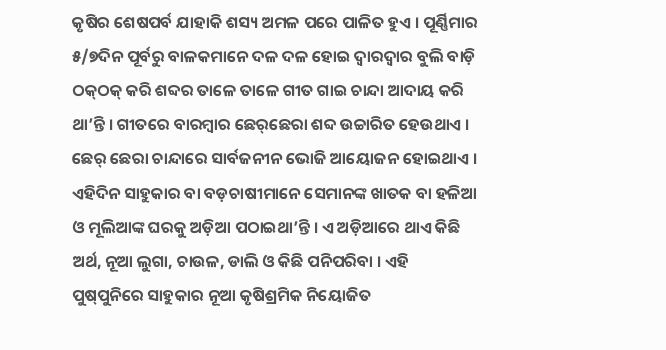କୃଷିର ଶେଷପର୍ବ ଯାହାକି ଶସ୍ୟ ଅମଳ ପରେ ପାଳିତ ହୁଏ । ପୂର୍ଣ୍ଣିମାର ୫/୭ଦିନ ପୂର୍ବରୁ ବାଳକମାନେ ଦଳ ଦଳ ହୋଇ ଦ୍ୱାରଦ୍ୱାର ବୁଲି ବାଡ଼ି ଠକ୍‌ଠକ୍ କରି ଶବ୍ଦର ତାଳେ ତାଳେ ଗୀତ ଗାଇ ଚାନ୍ଦା ଆଦାୟ କରି ଥା’ନ୍ତି । ଗୀତରେ ବାରମ୍ବାର ଛେର୍‌ଛେରା ଶବ୍ଦ ଉଚ୍ଚାରିତ ହେଉଥାଏ । ଛେର୍ ଛେରା ଚାନ୍ଦାରେ ସାର୍ବଜନୀନ ଭୋଜି ଆୟୋଜନ ହୋଇଥାଏ । ଏହିଦିନ ସାହୁକାର ବା ବଡ଼ଚାଷୀମାନେ ସେମାନଙ୍କ ଖାତକ ବା ହଳିଆ ଓ ମୂଲିଆଙ୍କ ଘରକୁ ଅଡ଼ିଆ ପଠାଇଥା’ନ୍ତି । ଏ ଅଡ଼ିଆରେ ଥାଏ କିଛି ଅର୍ଥ, ନୂଆ ଲୁଗା, ଚାଉଳ, ଡାଲି ଓ କିଛି ପନିପରିବା । ଏହି ପୁଷ୍‌ପୁନିରେ ସାହୁକାର ନୂଆ କୃଷିଶ୍ରମିକ ନିୟୋଜିତ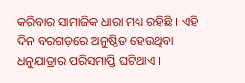କରିବାର ସାମାଜିକ ଧାରା ମଧ୍ୟ ରହିଛି । ଏହି ଦିନ ବରଗଡ଼ରେ ଅନୁଷ୍ଠିତ ହେଉଥିବା ଧନୁଯାତ୍ରାର ପରିସମାପ୍ତି ଘଟିଥାଏ ।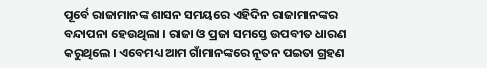ପୂର୍ବେ ରାଜାମାନଙ୍କ ଶାସନ ସମୟରେ ଏହିଦିନ ରାଜାମାନଙ୍କର ବନ୍ଦାପନା ହେଉଥିଲା । ରାଜା ଓ ପ୍ରଜା ସମସ୍ତେ ଉପବୀତ ଧାରଣ କରୁଥିଲେ । ଏବେମଧ୍ୟ ଆମ ଗାଁମାନଙ୍କରେ ନୂତନ ପଇତା ଗ୍ରହଣ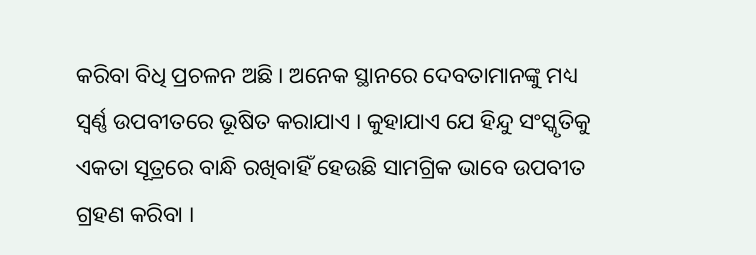କରିବା ବିଧି ପ୍ରଚଳନ ଅଛି । ଅନେକ ସ୍ଥାନରେ ଦେବତାମାନଙ୍କୁ ମଧ୍ୟ ସ୍ୱର୍ଣ୍ଣ ଉପବୀତରେ ଭୂଷିତ କରାଯାଏ । କୁହାଯାଏ ଯେ ହିନ୍ଦୁ ସଂସ୍କୃତିକୁ ଏକତା ସୂତ୍ରରେ ବାନ୍ଧି ରଖିବାହିଁ ହେଉଛି ସାମଗ୍ରିକ ଭାବେ ଉପବୀତ ଗ୍ରହଣ କରିବା ।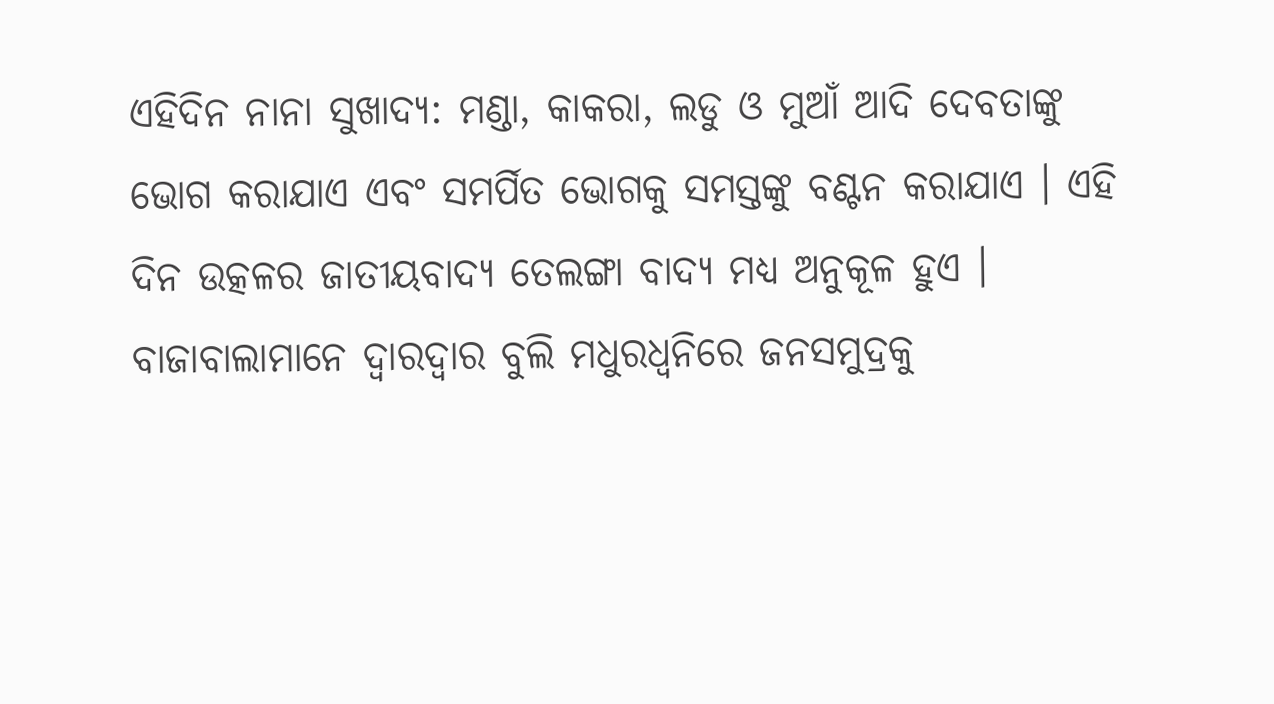ଏହିଦିନ ନାନା ସୁଖାଦ୍ୟ: ମଣ୍ଡା, କାକରା, ଲଡୁ ଓ ମୁଆଁ ଆଦି ଦେବତାଙ୍କୁ ଭୋଗ କରାଯାଏ ଏବଂ ସମର୍ପିତ ଭୋଗକୁ ସମସ୍ତଙ୍କୁ ବଣ୍ଟନ କରାଯାଏ । ଏହି ଦିନ ଉତ୍କଳର ଜାତୀୟବାଦ୍ୟ ତେଲଙ୍ଗା ବାଦ୍ୟ ମଧ୍ୟ ଅନୁକୂଳ ହୁଏ । ବାଜାବାଲାମାନେ ଦ୍ୱାରଦ୍ୱାର ବୁଲି ମଧୁରଧ୍ୱନିରେ ଜନସମୁଦ୍ରକୁ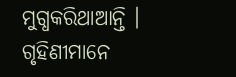ମୁଗ୍ଧକରିଥାଆନ୍ତି । ଗୃହିଣୀମାନେ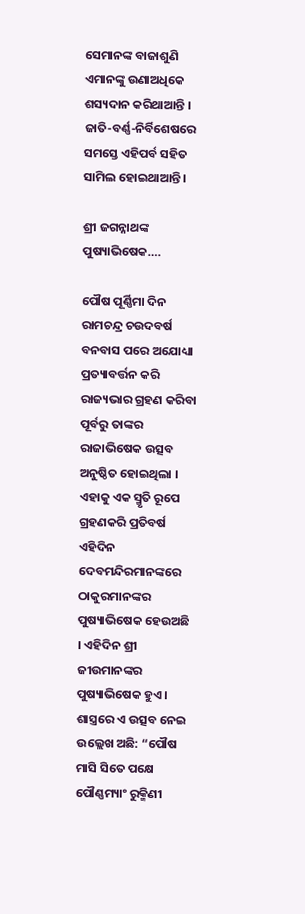ସେମାନଙ୍କ ବାଜାଶୁଣି ଏମାନଙ୍କୁ ଉଣାଅଧିକେ ଶସ୍ୟଦାନ କରିଥାଆନ୍ତି । ଜାତି-ବର୍ଣ୍ଣ-ନିର୍ବିଶେଷରେ ସମସ୍ତେ ଏହିପର୍ବ ସହିତ ସାମିଲ ହୋଇଥାଆନ୍ତି ।

ଶ୍ରୀ ଜଗନ୍ନାଥଙ୍କ ପୁଷ୍ୟାଭିଷେକ….

ପୌଷ ପୂର୍ଣ୍ଣିମା ଦିନ ରାମଚନ୍ଦ୍ର ଚଉଦବର୍ଷ ବନବାସ ପରେ ଅଯୋଧ୍ୟା ପ୍ରତ୍ୟାବର୍ତ୍ତନ କରି ରାଜ୍ୟଭାର ଗ୍ରହଣ କରିବା ପୂର୍ବରୁ ତାଙ୍କର ରାଜାଭିଷେକ ଉତ୍ସବ ଅନୁଷ୍ଠିତ ହୋଇଥିଲା । ଏହାକୁ ଏକ ସ୍ମୃତି ରୂପେ ଗ୍ରହଣକରି ପ୍ରତିବର୍ଷ ଏହିଦିନ ଦେବମନ୍ଦିରମାନଙ୍କରେ ଠାକୁରମାନଙ୍କର ପୁଷ୍ୟାଭିଷେକ ହେଉଅଛି । ଏହିଦିନ ଶ୍ରୀ ଜୀଉମାନଙ୍କର ପୁଷ୍ୟାଭିଷେକ ହୁଏ । ଶାସ୍ତ୍ରରେ ଏ ଉତ୍ସବ ନେଇ ଉଲ୍ଲେଖ ଅଛି: “ପୌଷ ମାସି ସିତେ ପକ୍ଷେ ପୌଣ୍ଣମ୍ୟାଂ ରୁକ୍ମିଣୀ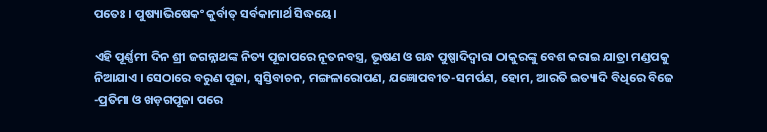ପତେଃ । ପୁଷ୍ୟାଭିଷେକଂ କୁର୍ବାତ୍ ସର୍ବକାମାର୍ଥ ସିଦ୍ଧୟେ।

ଏହି ପୂର୍ଣ୍ଣମୀ ଦିନ ଶ୍ରୀ ଜଗନ୍ନାଥଙ୍କ ନିତ୍ୟ ପୂଜାପରେ ନୂତନବସ୍ତ୍ର, ଭୂଷଣ ଓ ଗନ୍ଧ ପୁଷ୍ପାଦିଦ୍ୱାରା ଠାକୁରଙ୍କୁ ବେଶ କରାଇ ଯାତ୍ରା ମଣ୍ଡପକୁ ନିଆଯାଏ । ସେଠାରେ ବରୁଣ ପୂଜା, ସ୍ୱସ୍ତିବାଚନ, ମଙ୍ଗଳାରୋପଣ, ଯଜ୍ଞୋପବୀତ-ସମର୍ପଣ, ହୋମ, ଆରତି ଇତ୍ୟାଦି ବିଧିରେ ବିଜେ -ପ୍ରତିମା ଓ ଖଡ଼ଗପୂଜା ପରେ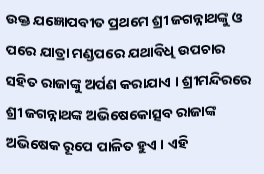ଉକ୍ତ ଯଜ୍ଞୋପବୀତ ପ୍ରଥମେ ଶ୍ରୀ ଜଗନ୍ନାଥଙ୍କୁ ଓ ପରେ ଯାତ୍ରା ମଣ୍ଡପରେ ଯଥାବିଧି ଉପଚାର ସହିତ ରାଜାଙ୍କୁ ଅର୍ପଣ କରାଯାଏ । ଶ୍ରୀମନ୍ଦିରରେ ଶ୍ରୀ ଜଗନ୍ନାଥଙ୍କ ଅଭିଷେକୋତ୍ସବ ରାଜାଙ୍କ ଅଭିଷେକ ରୂପେ ପାଳିତ ହୁଏ । ଏହି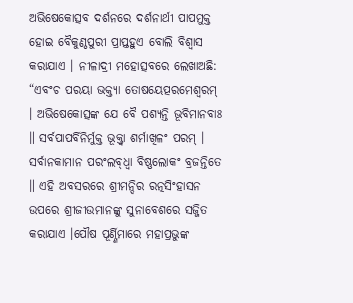ଅଭିଷେକୋତ୍ସବ ଦର୍ଶନରେ ଦର୍ଶନାର୍ଥୀ ପାପମୁକ୍ତ ହୋଇ ବୈକୁଣ୍ଠପୁରୀ ପ୍ରାପ୍ତହୁଏ ବୋଲି ବିଶ୍ୱାସ କରାଯାଏ । ନୀଳାଦ୍ରୀ ମହୋତ୍ସବରେ ଲେଖାଅଛି: “ଏବଂଚ ପରୟା ଭକ୍ତ୍ୟା ତୋଷୟେତ୍ପରମେଶ୍ୱରମ୍ । ଅଭିଷେକୋତ୍ସଙ୍କ ଯେ ବୈ ପଶ୍ୟନ୍ତି ଭୂବିମାନବାଃ ॥ ସର୍ବପାପର୍ବିନିର୍ମୁକ୍ତ ଭୂକ୍ତ୍ୱା ଶର୍ମାଖିଳଂ ପରମ୍ । ସର୍ବାନକାମାନ ପରଂଲବ୍‌ଧ୍ୱା ବିଷ୍ଣଲୋକଂ ବ୍ରଜନ୍ତିତେ ॥ ଏହି ଅବସରରେ ଶ୍ରୀମନ୍ଦିର ରତ୍ନସିଂହାସନ ଉପରେ ଶ୍ରୀଜୀଉମାନଙ୍କୁ ସୁନାବେଶରେ ସଜ୍ଜିତ କରାଯାଏ ।ପୌଷ ପୂର୍ଣ୍ଣିମାରେ ମହାପ୍ରଭୁଙ୍କ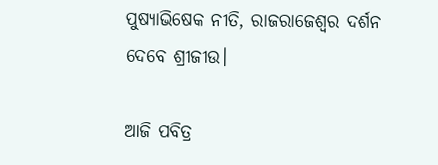ପୁଷ୍ୟାଭିଷେକ ନୀତି, ରାଜରାଜେଶ୍ୱର ଦର୍ଶନ ଦେବେ ଶ୍ରୀଜୀଉ।

ଆଜି ପବିତ୍ର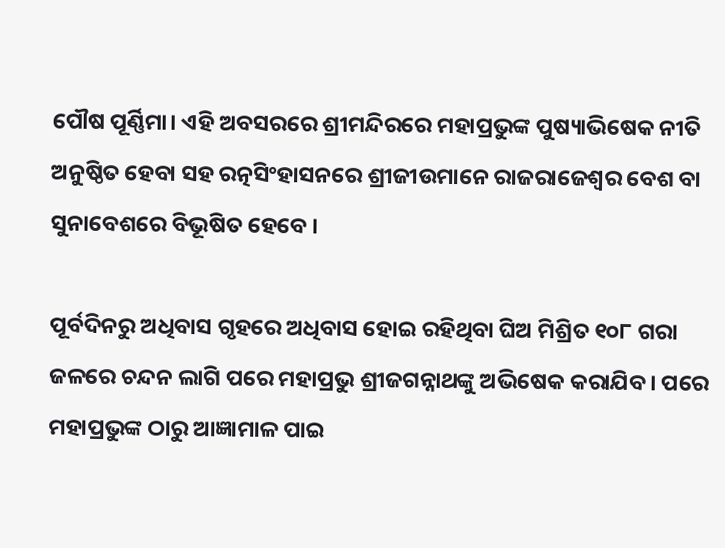ପୌଷ ପୂର୍ଣ୍ଣିମା। ଏହି ଅବସରରେ ଶ୍ରୀମନ୍ଦିରରେ ମହାପ୍ରଭୁଙ୍କ ପୁଷ୍ୟାଭିଷେକ ନୀତି ଅନୁଷ୍ଠିତ ହେବା ସହ ରତ୍ନସିଂହାସନରେ ଶ୍ରୀଜୀଉମାନେ ରାଜରାଜେଶ୍ୱର ବେଶ ବା ସୁନାବେଶରେ ବିଭୂଷିତ ହେବେ ।

ପୂର୍ବଦିନରୁ ଅଧିବାସ ଗୃହରେ ଅଧିବାସ ହୋଇ ରହିଥିବା ଘିଅ ମିଶ୍ରିତ ୧୦୮ ଗରା ଜଳରେ ଚନ୍ଦନ ଲାଗି ପରେ ମହାପ୍ରଭୁ ଶ୍ରୀଜଗନ୍ନାଥଙ୍କୁ ଅଭିଷେକ କରାଯିବ। ପରେ ମହାପ୍ରଭୁଙ୍କ ଠାରୁ ଆଜ୍ଞାମାଳ ପାଇ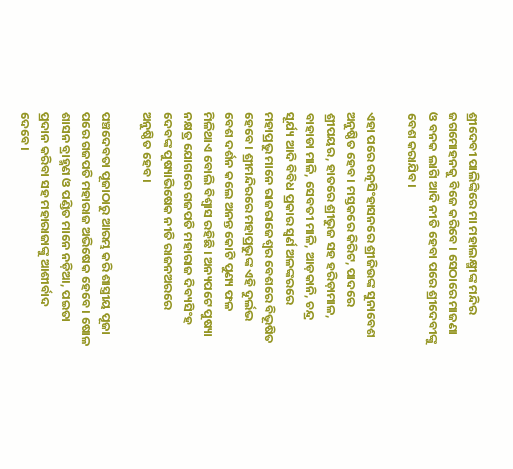ଶ୍ରୀଦେବୀ ପାଲିଙ୍କିରେ ମା ମହାଲକ୍ଷ୍ମୀଙ୍କ ମନ୍ଦିର ଜଗମୋହନକୁ ବିଜେ କରିବେ । ସେଠାରେ ମାଜଣା ଓ ବନକ ଲାଗି ଆଦି ନୀତି ହେବା ପରେ ଶ୍ରୀଦେବୀଙ୍କୁ ବେଶ କରାଯିବ।

ଏହା ପରେ ରତ୍ନସିଂହାସନରେ ଶ୍ରୀଜିଉଙ୍କ ସୁନାବେଶ ଅନୁଷ୍ଠିତ ହେବ। ମସ୍ତକରେ କିରିଟ, ପାଦରେ ଶ୍ରୀପୟର, ହାତରେ ଶ୍ରୀଭୁଜ ସହ ହରିଡ଼ାମାଳ, ବାହାଡା ମାଳି, ସେବତୀ ମାଳି, ଆଡ଼କାନି, ଚନ୍ଦ୍ର ସୂର୍ଯ୍ୟ ଆଦି ବିବିଧ ପ୍ରକାର ସ୍ଵର୍ଣ ଅଳଙ୍କରରେ ମହାପ୍ରଭୁ ମାନେ ରାଜରାଜେଶ୍ୱର ବେଶରେ ବିଭୂଷିତ ହେବେ। ଶ୍ରୀମନ୍ଦିରରେ ମହାପ୍ରଭୁଙ୍କ ଏହି ଦୁର୍ଲଭ ବେଶ ଦର୍ଶନ କଲେ ଅନନ୍ତ କୋଟି ପୁଣ୍ୟ ଫଳ ମିଳିଥାଏ ବୋଲି ବିଶ୍ଵାସ ରହିଛି । ଅନ୍ୟପଟେ ପୁଷ୍ୟା ନକ୍ଷତ୍ର ଯୋଗରେ ଗଜପତି ମହାରାଜ ଦିବ୍ୟସିଂହ ଦେବଙ୍କ ପୁଷ୍ୟାଭିଷେକ ନୀତି ରାଜନଅରରେ ଅନୁଷ୍ଠିତ ହେବ।

ପଞ୍ଚଦେବତା ପୂଜାଠାରୁ ଆରମ୍ଭ କରି ଶାସ୍ତ୍ରୀୟ ପୂଜା ପରେ ଗଜପତି ମହାରାଜ ଅଭିଷେକ ହେବେ। ଷୋଳ ଶାସନ ବ୍ରାହ୍ମଣ ଓ ପଣ୍ଡିତ ମାନେ ନଡ଼ିଆ, ପଇତା ପ୍ରଦାନ କରିବା ସହ ମହାରାଜାଙ୍କୁ ଆଶୀର୍ବାଦ ଦେବେ।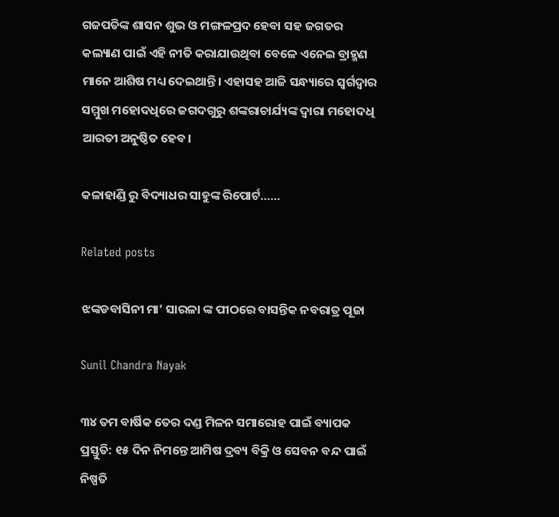ଗଜପତିଙ୍କ ଶାସନ ଶୁଭ ଓ ମଙ୍ଗଳପ୍ରଦ ହେବା ସହ ଜଗତର କଲ୍ୟାଣ ପାଇଁ ଏହି ନୀତି କରାଯାଉଥିବା ବେଳେ ଏନେଇ ବ୍ରାହ୍ମଣ ମାନେ ଆଶିଷ ମଧ୍ୟ ଦେଇଥାନ୍ତି।‌ ଏହାସହ ଆଜି ସନ୍ଧ୍ୟାରେ ସ୍ବର୍ଗଦ୍ବାର ସମ୍ମୁଖ ମହୋଦଧିରେ ଜଗଦଗୁରୁ ଶଙ୍କରାଚାର୍ଯ୍ୟଙ୍କ ଦ୍ଵାରା ମହୋଦଧି ଆରତୀ ଅନୁଷ୍ଠିତ ହେବ।

କଳାହାଣ୍ଡି ରୁ ବିଦ୍ୟାଧର ସାହୁଙ୍କ ରିପୋର୍ଟ……

Related posts

ଝଙ୍କଡବାସିନୀ ମା’ ସାରଳା ଙ୍କ ପୀଠରେ ବାସନ୍ତିକ ନବରାତ୍ର ପୂଜା

Sunil Chandra Nayak

୩୪ ତମ ବାର୍ଷିକ ତେର ଦଣ୍ଡ ମିଳନ ସମାରୋହ ପାଇଁ ବ୍ୟାପକ ପ୍ରସ୍ତୁତି: ୧୫ ଦିନ ନିମନ୍ତେ ଆମିଷ ଦ୍ରବ୍ୟ ବିକ୍ରି ଓ ସେବନ ବନ୍ଦ ପାଇଁ ନିଷ୍ପତି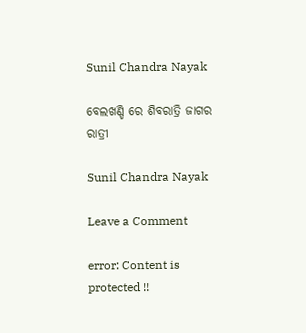Sunil Chandra Nayak

ବେଲଖଣ୍ଡି ରେ ଶିବରାତ୍ରି ଜାଗର ରାତ୍ରୀ

Sunil Chandra Nayak

Leave a Comment

error: Content is protected !!